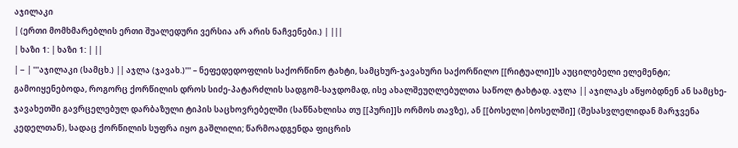აჯილაკი
| (ერთი მომხმარებლის ერთი შუალედური ვერსია არ არის ნაჩვენები.) | |||
| ხაზი 1: | ხაზი 1: | ||
| − | '''აჯილაკი (სამცხ.) || აჯლა (ჯავახ.)''' – ნეფედედოფლის საქორწინო ტახტი, სამცხურ-ჯავახური საქორწილო [[რიტუალი]]ს აუცილებელი ელემენტი; გამოიყენებოდა, როგორც ქორწილის დროს სიძე-პატარძლის სადგომ-საჯდომად, ისე ახალშეუღლებულთა საწოლ ტახტად. აჯლა || აჯილაკს აწყობდნენ ან სამცხე-ჯავახეთში გავრცელებულ დარბაზული ტიპის საცხოვრებელში (საწნახლისა თუ [[პური]]ს ორმოს თავზე), ან [[ბოსელი|ბოსელში]] (შესასვლელიდან მარჯვენა კედელთან), სადაც ქორწილის სუფრა იყო გაშლილი; წარმოადგენდა ფიცრის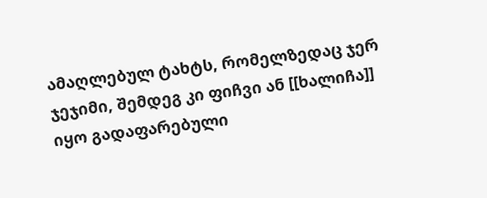ამაღლებულ ტახტს, რომელზედაც ჯერ ჯეჯიმი, შემდეგ კი ფიჩვი ან [[ხალიჩა]] იყო გადაფარებული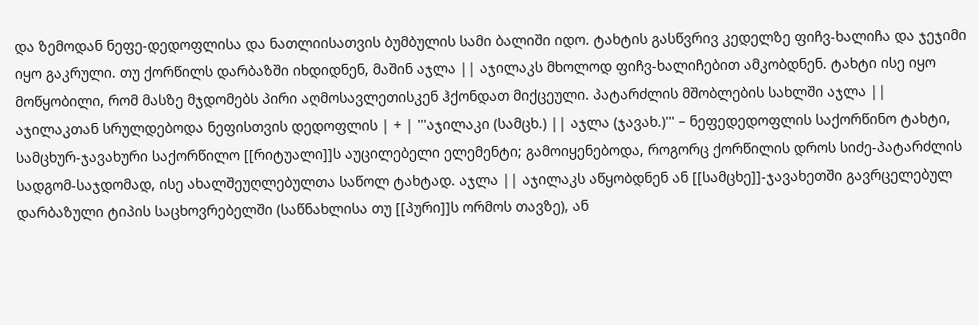და ზემოდან ნეფე-დედოფლისა და ნათლიისათვის ბუმბულის სამი ბალიში იდო. ტახტის გასწვრივ კედელზე ფიჩვ-ხალიჩა და ჯეჯიმი იყო გაკრული. თუ ქორწილს დარბაზში იხდიდნენ, მაშინ აჯლა || აჯილაკს მხოლოდ ფიჩვ-ხალიჩებით ამკობდნენ. ტახტი ისე იყო მოწყობილი, რომ მასზე მჯდომებს პირი აღმოსავლეთისკენ ჰქონდათ მიქცეული. პატარძლის მშობლების სახლში აჯლა || აჯილაკთან სრულდებოდა ნეფისთვის დედოფლის | + | '''აჯილაკი (სამცხ.) || აჯლა (ჯავახ.)''' – ნეფედედოფლის საქორწინო ტახტი, სამცხურ-ჯავახური საქორწილო [[რიტუალი]]ს აუცილებელი ელემენტი; გამოიყენებოდა, როგორც ქორწილის დროს სიძე-პატარძლის სადგომ-საჯდომად, ისე ახალშეუღლებულთა საწოლ ტახტად. აჯლა || აჯილაკს აწყობდნენ ან [[სამცხე]]-ჯავახეთში გავრცელებულ დარბაზული ტიპის საცხოვრებელში (საწნახლისა თუ [[პური]]ს ორმოს თავზე), ან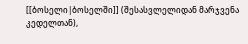[[ბოსელი|ბოსელში]] (შესასვლელიდან მარჯვენა კედელთან),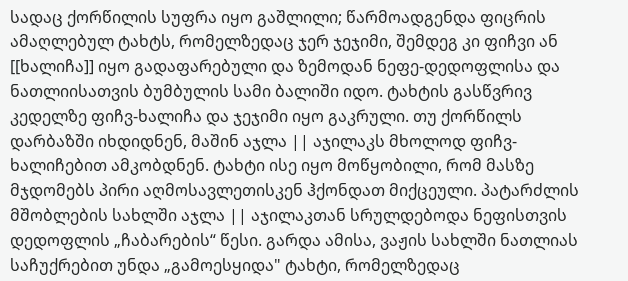სადაც ქორწილის სუფრა იყო გაშლილი; წარმოადგენდა ფიცრის ამაღლებულ ტახტს, რომელზედაც ჯერ ჯეჯიმი, შემდეგ კი ფიჩვი ან [[ხალიჩა]] იყო გადაფარებული და ზემოდან ნეფე-დედოფლისა და ნათლიისათვის ბუმბულის სამი ბალიში იდო. ტახტის გასწვრივ კედელზე ფიჩვ-ხალიჩა და ჯეჯიმი იყო გაკრული. თუ ქორწილს დარბაზში იხდიდნენ, მაშინ აჯლა || აჯილაკს მხოლოდ ფიჩვ-ხალიჩებით ამკობდნენ. ტახტი ისე იყო მოწყობილი, რომ მასზე მჯდომებს პირი აღმოსავლეთისკენ ჰქონდათ მიქცეული. პატარძლის მშობლების სახლში აჯლა || აჯილაკთან სრულდებოდა ნეფისთვის დედოფლის „ჩაბარების“ წესი. გარდა ამისა, ვაჟის სახლში ნათლიას საჩუქრებით უნდა „გამოესყიდა" ტახტი, რომელზედაც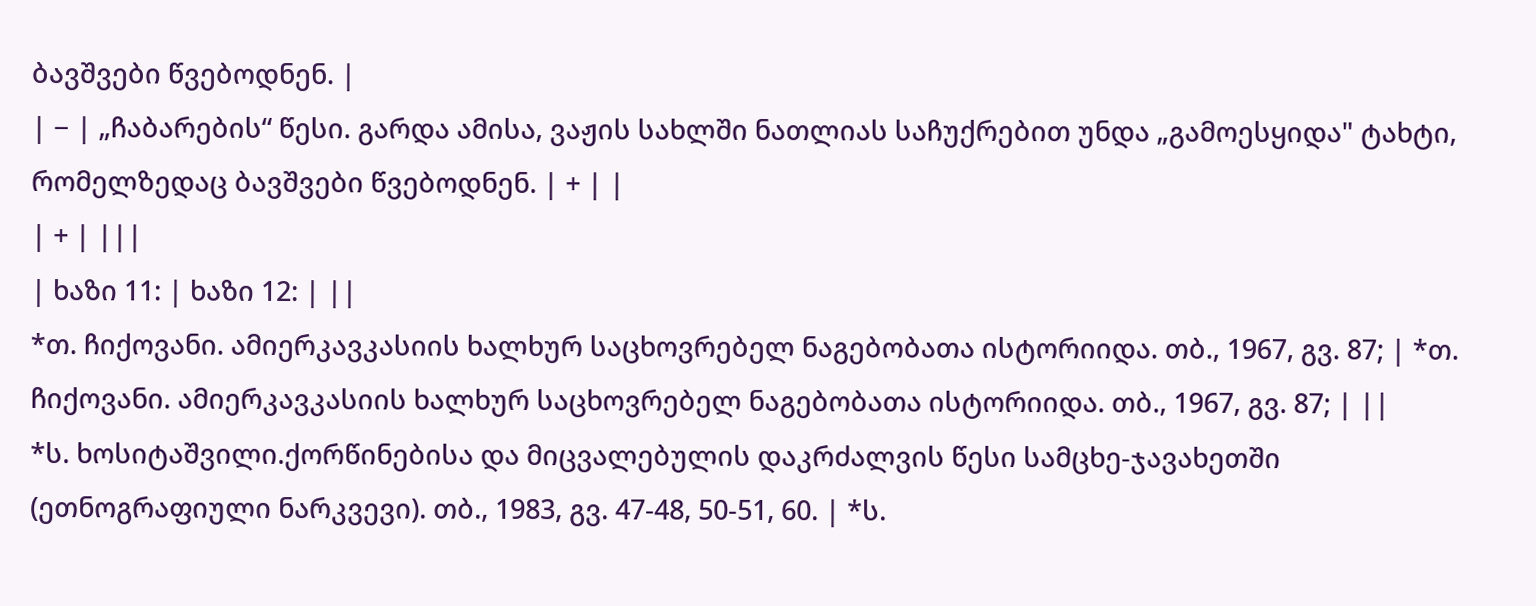ბავშვები წვებოდნენ. |
| − | „ჩაბარების“ წესი. გარდა ამისა, ვაჟის სახლში ნათლიას საჩუქრებით უნდა „გამოესყიდა" ტახტი, რომელზედაც ბავშვები წვებოდნენ. | + | |
| + | |||
| ხაზი 11: | ხაზი 12: | ||
*თ. ჩიქოვანი. ამიერკავკასიის ხალხურ საცხოვრებელ ნაგებობათა ისტორიიდა. თბ., 1967, გვ. 87; | *თ. ჩიქოვანი. ამიერკავკასიის ხალხურ საცხოვრებელ ნაგებობათა ისტორიიდა. თბ., 1967, გვ. 87; | ||
*ს. ხოსიტაშვილი.ქორწინებისა და მიცვალებულის დაკრძალვის წესი სამცხე-ჯავახეთში (ეთნოგრაფიული ნარკვევი). თბ., 1983, გვ. 47-48, 50-51, 60. | *ს.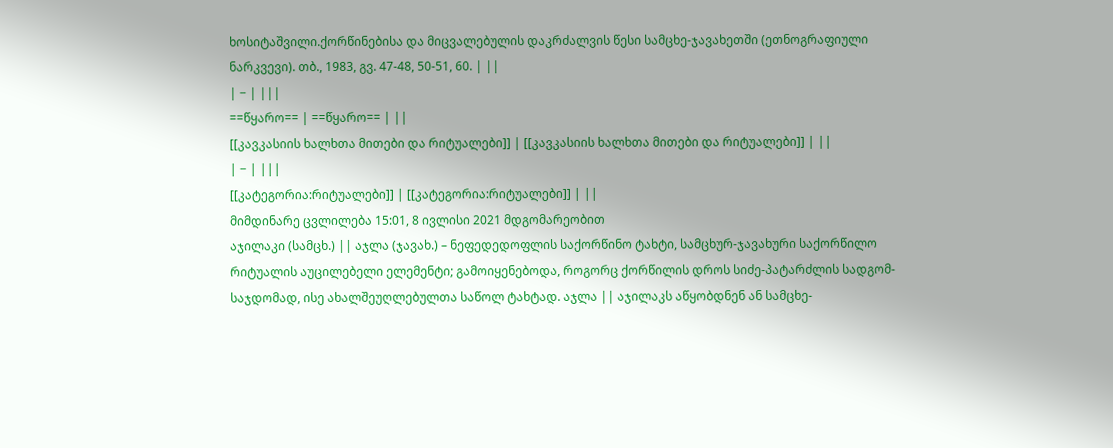ხოსიტაშვილი.ქორწინებისა და მიცვალებულის დაკრძალვის წესი სამცხე-ჯავახეთში (ეთნოგრაფიული ნარკვევი). თბ., 1983, გვ. 47-48, 50-51, 60. | ||
| − | |||
==წყარო== | ==წყარო== | ||
[[კავკასიის ხალხთა მითები და რიტუალები]] | [[კავკასიის ხალხთა მითები და რიტუალები]] | ||
| − | |||
[[კატეგორია:რიტუალები]] | [[კატეგორია:რიტუალები]] | ||
მიმდინარე ცვლილება 15:01, 8 ივლისი 2021 მდგომარეობით
აჯილაკი (სამცხ.) || აჯლა (ჯავახ.) – ნეფედედოფლის საქორწინო ტახტი, სამცხურ-ჯავახური საქორწილო რიტუალის აუცილებელი ელემენტი; გამოიყენებოდა, როგორც ქორწილის დროს სიძე-პატარძლის სადგომ-საჯდომად, ისე ახალშეუღლებულთა საწოლ ტახტად. აჯლა || აჯილაკს აწყობდნენ ან სამცხე-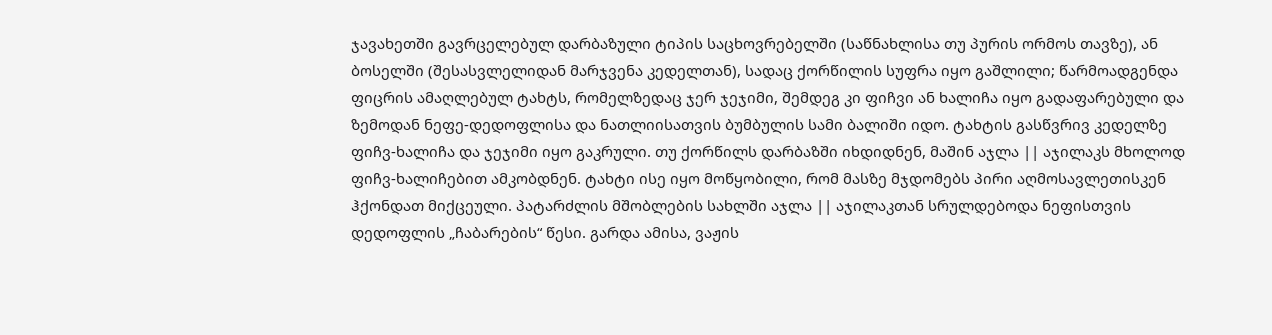ჯავახეთში გავრცელებულ დარბაზული ტიპის საცხოვრებელში (საწნახლისა თუ პურის ორმოს თავზე), ან ბოსელში (შესასვლელიდან მარჯვენა კედელთან), სადაც ქორწილის სუფრა იყო გაშლილი; წარმოადგენდა ფიცრის ამაღლებულ ტახტს, რომელზედაც ჯერ ჯეჯიმი, შემდეგ კი ფიჩვი ან ხალიჩა იყო გადაფარებული და ზემოდან ნეფე-დედოფლისა და ნათლიისათვის ბუმბულის სამი ბალიში იდო. ტახტის გასწვრივ კედელზე ფიჩვ-ხალიჩა და ჯეჯიმი იყო გაკრული. თუ ქორწილს დარბაზში იხდიდნენ, მაშინ აჯლა || აჯილაკს მხოლოდ ფიჩვ-ხალიჩებით ამკობდნენ. ტახტი ისე იყო მოწყობილი, რომ მასზე მჯდომებს პირი აღმოსავლეთისკენ ჰქონდათ მიქცეული. პატარძლის მშობლების სახლში აჯლა || აჯილაკთან სრულდებოდა ნეფისთვის დედოფლის „ჩაბარების“ წესი. გარდა ამისა, ვაჟის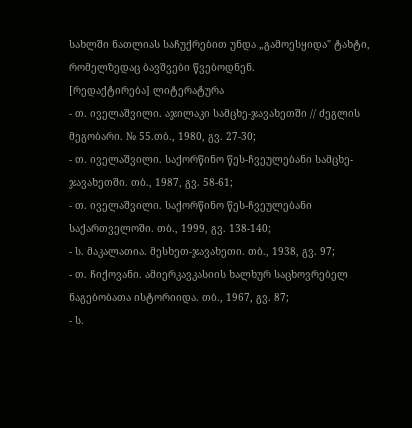სახლში ნათლიას საჩუქრებით უნდა „გამოესყიდა" ტახტი, რომელზედაც ბავშვები წვებოდნენ.
[რედაქტირება] ლიტერატურა
- თ. იველაშვილი. აჯილაკი სამცხე-ჯავახეთში // ძეგლის მეგობარი. № 55.თბ., 1980, გვ. 27-30;
- თ. იველაშვილი. საქორწინო წეს-ჩვეულებანი სამცხე-ჯავახეთში. თბ., 1987, გვ. 58-61;
- თ. იველაშვილი. საქორწინო წეს-ჩვეულებანი საქართველოში. თბ., 1999, გვ. 138-140;
- ს. მაკალათია. მესხეთ-ჯავახეთი. თბ., 1938, გვ. 97;
- თ. ჩიქოვანი. ამიერკავკასიის ხალხურ საცხოვრებელ ნაგებობათა ისტორიიდა. თბ., 1967, გვ. 87;
- ს.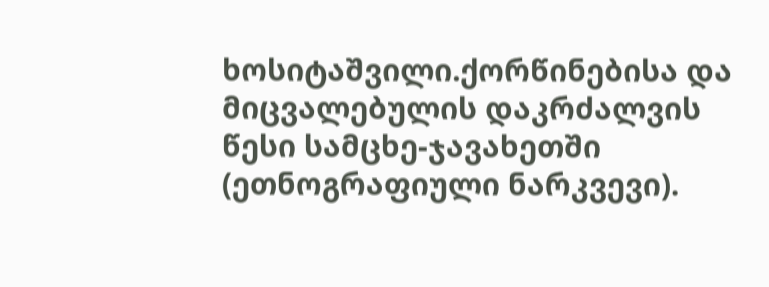ხოსიტაშვილი.ქორწინებისა და მიცვალებულის დაკრძალვის წესი სამცხე-ჯავახეთში (ეთნოგრაფიული ნარკვევი).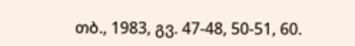თბ., 1983, გვ. 47-48, 50-51, 60.